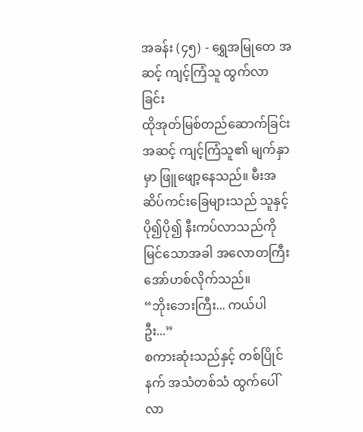အခန်း (၄၅) - ရွှေအမြုတေ အဆင့် ကျင့်ကြံသူ ထွက်လာခြင်း
ထိုအုတ်မြစ်တည်ဆောက်ခြင်းအဆင့် ကျင့်ကြံသူ၏ မျက်နှာမှာ ဖြူဖျော့နေသည်။ မီးအဆိပ်ကင်းခြေများသည် သူနှင့် ပို၍ပို၍ နီးကပ်လာသည်ကို မြင်သောအခါ အလောတကြီး အော်ဟစ်လိုက်သည်။
“ဘိုးဘေးကြီး... ကယ်ပါဦး...”
စကားဆုံးသည်နှင့် တစ်ပြိုင်နက် အသံတစ်သံ ထွက်ပေါ်လာ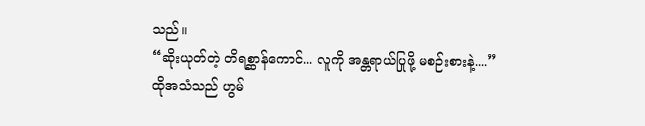သည်။
“ဆိုးယုတ်တဲ့ တိရစ္ဆာန်ကောင်... လူကို အန္တရာယ်ပြုဖို့ မစဉ်းစားနဲ့....”
ထိုအသံသည် ဟွမ်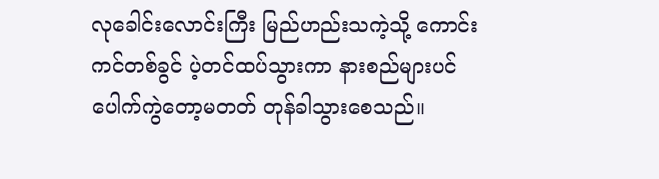လုခေါင်းလောင်းကြီး မြည်ဟည်းသကဲ့သို့ ကောင်းကင်တစ်ခွင် ပဲ့တင်ထပ်သွားကာ နားစည်များပင် ပေါက်ကွဲတော့မတတ် တုန်ခါသွားစေသည်။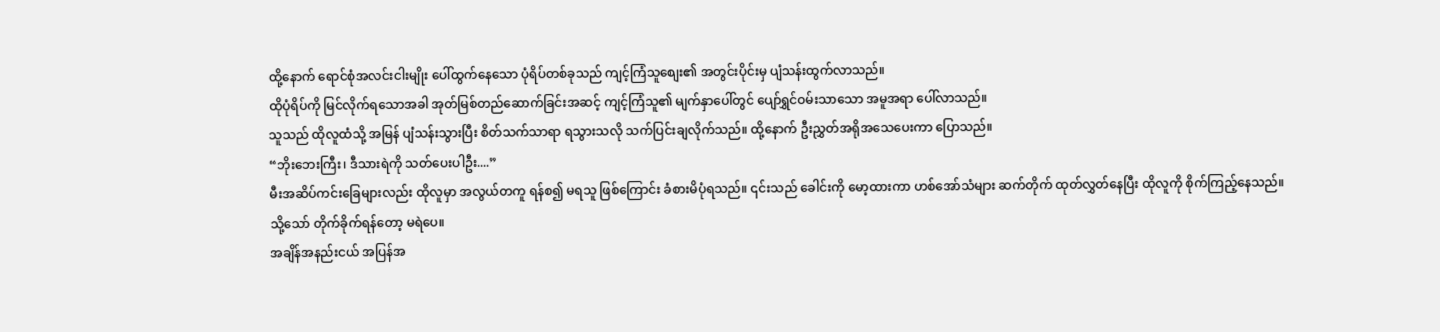ထို့နောက် ရောင်စုံအလင်းငါးမျိုး ပေါ်ထွက်နေသော ပုံရိပ်တစ်ခုသည် ကျင့်ကြံသူစျေး၏ အတွင်းပိုင်းမှ ပျံသန်းထွက်လာသည်။
ထိုပုံရိပ်ကို မြင်လိုက်ရသောအခါ အုတ်မြစ်တည်ဆောက်ခြင်းအဆင့် ကျင့်ကြံသူ၏ မျက်နှာပေါ်တွင် ပျော်ရွှင်ဝမ်းသာသော အမူအရာ ပေါ်လာသည်။
သူသည် ထိုလူထံသို့ အမြန် ပျံသန်းသွားပြီး စိတ်သက်သာရာ ရသွားသလို သက်ပြင်းချလိုက်သည်။ ထို့နောက် ဦးညွှတ်အရိုအသေပေးကာ ပြောသည်။
“ဘိုးဘေးကြီး၊ ဒီသားရဲကို သတ်ပေးပါဦး....”
မီးအဆိပ်ကင်းခြေများလည်း ထိုလူမှာ အလွယ်တကူ ရန်စ၍ မရသူ ဖြစ်ကြောင်း ခံစားမိပုံရသည်။ ၎င်းသည် ခေါင်းကို မော့ထားကာ ဟစ်အော်သံများ ဆက်တိုက် ထုတ်လွှတ်နေပြီး ထိုလူကို စိုက်ကြည့်နေသည်။
သို့သော် တိုက်ခိုက်ရန်တော့ မရဲပေ။
အချိန်အနည်းငယ် အပြန်အ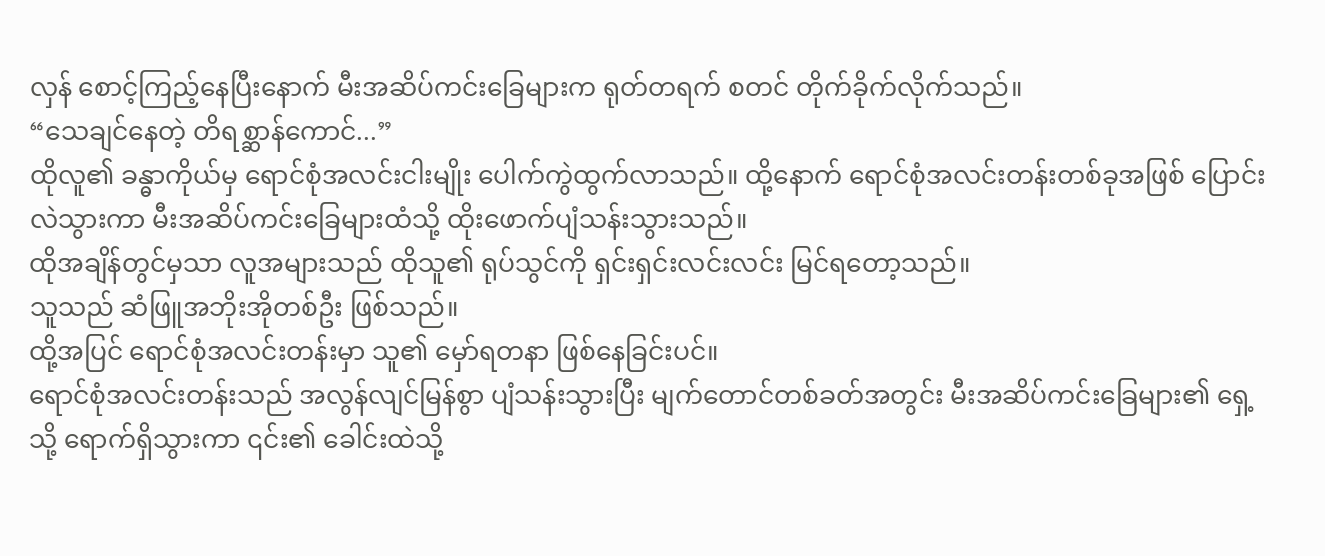လှန် စောင့်ကြည့်နေပြီးနောက် မီးအဆိပ်ကင်းခြေများက ရုတ်တရက် စတင် တိုက်ခိုက်လိုက်သည်။
“သေချင်နေတဲ့ တိရစ္ဆာန်ကောင်...”
ထိုလူ၏ ခန္ဓာကိုယ်မှ ရောင်စုံအလင်းငါးမျိုး ပေါက်ကွဲထွက်လာသည်။ ထို့နောက် ရောင်စုံအလင်းတန်းတစ်ခုအဖြစ် ပြောင်းလဲသွားကာ မီးအဆိပ်ကင်းခြေများထံသို့ ထိုးဖောက်ပျံသန်းသွားသည်။
ထိုအချိန်တွင်မှသာ လူအများသည် ထိုသူ၏ ရုပ်သွင်ကို ရှင်းရှင်းလင်းလင်း မြင်ရတော့သည်။
သူသည် ဆံဖြူအဘိုးအိုတစ်ဦး ဖြစ်သည်။
ထို့အပြင် ရောင်စုံအလင်းတန်းမှာ သူ၏ မှော်ရတနာ ဖြစ်နေခြင်းပင်။
ရောင်စုံအလင်းတန်းသည် အလွန်လျင်မြန်စွာ ပျံသန်းသွားပြီး မျက်တောင်တစ်ခတ်အတွင်း မီးအဆိပ်ကင်းခြေများ၏ ရှေ့သို့ ရောက်ရှိသွားကာ ၎င်း၏ ခေါင်းထဲသို့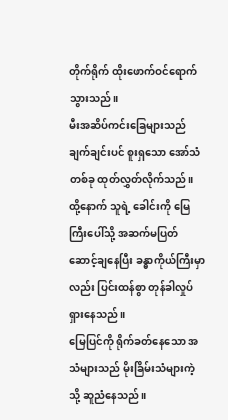တိုက်ရိုက် ထိုးဖောက်ဝင်ရောက်သွားသည်။
မီးအဆိပ်ကင်းခြေများသည် ချက်ချင်းပင် စူးရှသော အော်သံတစ်ခု ထုတ်လွှတ်လိုက်သည်။
ထို့နောက် သူရဲ့ ခေါင်းကို မြေကြီးပေါ်သို့ အဆက်မပြတ် ဆောင့်ချနေပြီး ခန္ဓာကိုယ်ကြီးမှာလည်း ပြင်းထန်စွာ တုန်ခါလှုပ်ရှားနေသည်။
မြေပြင်ကို ရိုက်ခတ်နေသော အသံများသည် မိုးခြိမ်းသံများကဲ့သို့ ဆူညံနေသည်။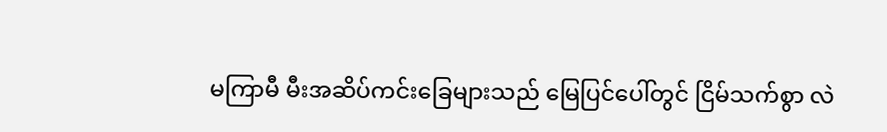မကြာမီ မီးအဆိပ်ကင်းခြေများသည် မြေပြင်ပေါ်တွင် ငြိမ်သက်စွာ လဲ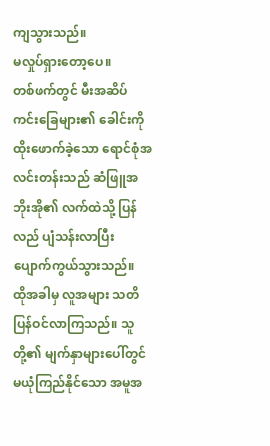ကျသွားသည်။
မလှုပ်ရှားတော့ပေ။
တစ်ဖက်တွင် မီးအဆိပ်ကင်းခြေများ၏ ခေါင်းကို ထိုးဖောက်ခဲ့သော ရောင်စုံအလင်းတန်းသည် ဆံဖြူအဘိုးအို၏ လက်ထဲသို့ ပြန်လည် ပျံသန်းလာပြီး ပျောက်ကွယ်သွားသည်။
ထိုအခါမှ လူအများ သတိပြန်ဝင်လာကြသည်။ သူတို့၏ မျက်နှာများပေါ်တွင် မယုံကြည်နိုင်သော အမူအ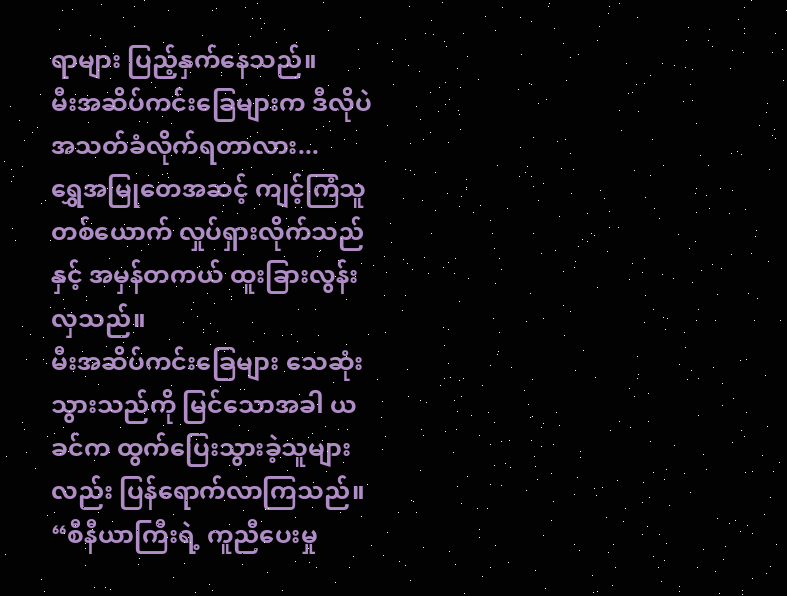ရာများ ပြည့်နှက်နေသည်။
မီးအဆိပ်ကင်းခြေများက ဒီလိုပဲ အသတ်ခံလိုက်ရတာလား...
ရွှေအမြုတေအဆင့် ကျင့်ကြံသူ တစ်ယောက် လှုပ်ရှားလိုက်သည်နှင့် အမှန်တကယ် ထူးခြားလွန်းလှသည်။
မီးအဆိပ်ကင်းခြေများ သေဆုံးသွားသည်ကို မြင်သောအခါ ယခင်က ထွက်ပြေးသွားခဲ့သူများလည်း ပြန်ရောက်လာကြသည်။
“စီနီယာကြီးရဲ့ ကူညီပေးမှု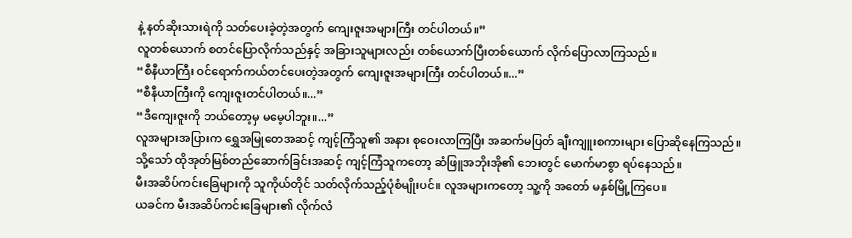နဲ့ နတ်ဆိုးသားရဲကို သတ်ပေးခဲ့တဲ့အတွက် ကျေးဇူးအများကြီး တင်ပါတယ်။”
လူတစ်ယောက် စတင်ပြောလိုက်သည်နှင့် အခြားသူများလည်း တစ်ယောက်ပြီးတစ်ယောက် လိုက်ပြောလာကြသည်။
“စီနီယာကြီး ဝင်ရောက်ကယ်တင်ပေးတဲ့အတွက် ကျေးဇူးအများကြီး တင်ပါတယ်။...”
“စီနီယာကြီးကို ကျေးဇူးတင်ပါတယ်။...”
“ဒီကျေးဇူးကို ဘယ်တော့မှ မမေ့ပါဘူး။...”
လူအများအပြားက ရွှေအမြုတေအဆင့် ကျင့်ကြံသူ၏ အနား စုဝေးလာကြပြီး အဆက်မပြတ် ချီးကျူးစကားများ ပြောဆိုနေကြသည်။
သို့သော် ထိုအုတ်မြစ်တည်ဆောက်ခြင်းအဆင့် ကျင့်ကြံသူကတော့ ဆံဖြူအဘိုးအို၏ ဘေးတွင် မောက်မာစွာ ရပ်နေသည်။
မီးအဆိပ်ကင်းခြေများကို သူကိုယ်တိုင် သတ်လိုက်သည့်ပုံစံမျိုးပင်။ လူအများကတော့ သူ့ကို အတော် မနှစ်မြို့ကြပေ။
ယခင်က မီးအဆိပ်ကင်းခြေများ၏ လိုက်လံ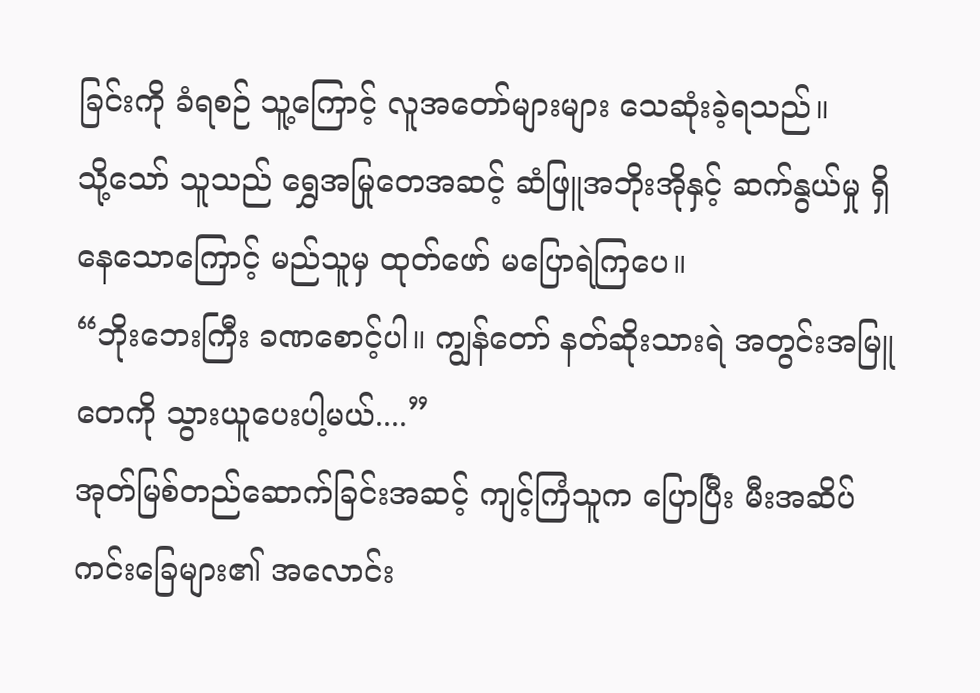ခြင်းကို ခံရစဉ် သူ့ကြောင့် လူအတော်များများ သေဆုံးခဲ့ရသည်။
သို့သော် သူသည် ရွှေအမြုတေအဆင့် ဆံဖြူအဘိုးအိုနှင့် ဆက်နွယ်မှု ရှိနေသောကြောင့် မည်သူမှ ထုတ်ဖော် မပြောရဲကြပေ။
“ဘိုးဘေးကြီး ခဏစောင့်ပါ။ ကျွန်တော် နတ်ဆိုးသားရဲ အတွင်းအမြူတေကို သွားယူပေးပါ့မယ်....”
အုတ်မြစ်တည်ဆောက်ခြင်းအဆင့် ကျင့်ကြံသူက ပြောပြီး မီးအဆိပ်ကင်းခြေများ၏ အလောင်း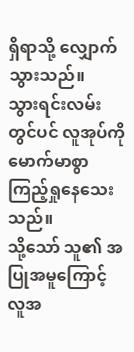ရှိရာသို့ လျှောက်သွားသည်။
သွားရင်းလမ်းတွင်ပင် လူအုပ်ကို မောက်မာစွာ ကြည့်ရှုနေသေးသည်။
သို့သော် သူ၏ အပြုအမူကြောင့် လူအ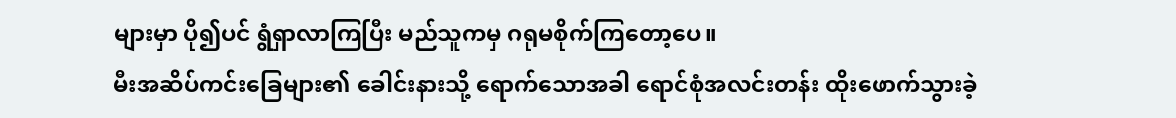များမှာ ပို၍ပင် ရွံရှာလာကြပြီး မည်သူကမှ ဂရုမစိုက်ကြတော့ပေ။
မီးအဆိပ်ကင်းခြေများ၏ ခေါင်းနားသို့ ရောက်သောအခါ ရောင်စုံအလင်းတန်း ထိုးဖောက်သွားခဲ့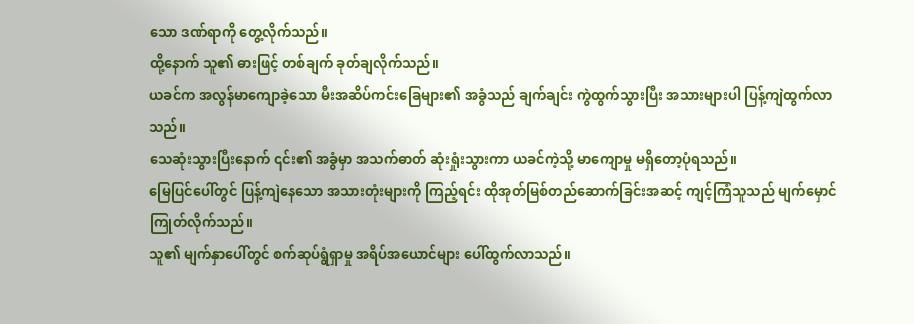သော ဒဏ်ရာကို တွေ့လိုက်သည်။
ထို့နောက် သူ၏ ဓားဖြင့် တစ်ချက် ခုတ်ချလိုက်သည်။
ယခင်က အလွန်မာကျောခဲ့သော မီးအဆိပ်ကင်းခြေများ၏ အခွံသည် ချက်ချင်း ကွဲထွက်သွားပြီး အသားများပါ ပြန့်ကျဲထွက်လာသည်။
သေဆုံးသွားပြီးနောက် ၎င်း၏ အခွံမှာ အသက်ဓာတ် ဆုံးရှုံးသွားကာ ယခင်ကဲ့သို့ မာကျောမှု မရှိတော့ပုံရသည်။
မြေပြင်ပေါ်တွင် ပြန့်ကျဲနေသော အသားတုံးများကို ကြည့်ရင်း ထိုအုတ်မြစ်တည်ဆောက်ခြင်းအဆင့် ကျင့်ကြံသူသည် မျက်မှောင်ကြုတ်လိုက်သည်။
သူ၏ မျက်နှာပေါ်တွင် စက်ဆုပ်ရွံရှာမှု အရိပ်အယောင်များ ပေါ်ထွက်လာသည်။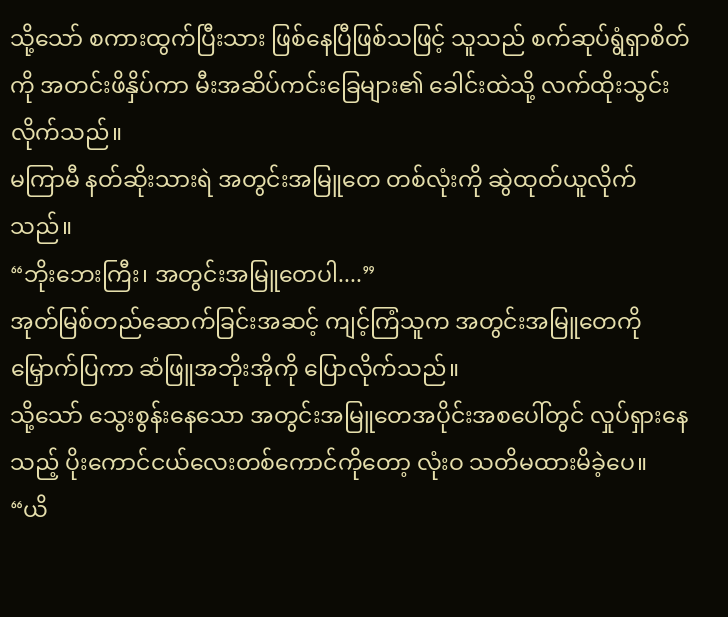သို့သော် စကားထွက်ပြီးသား ဖြစ်နေပြီဖြစ်သဖြင့် သူသည် စက်ဆုပ်ရွံရှာစိတ်ကို အတင်းဖိနှိပ်ကာ မီးအဆိပ်ကင်းခြေများ၏ ခေါင်းထဲသို့ လက်ထိုးသွင်းလိုက်သည်။
မကြာမီ နတ်ဆိုးသားရဲ အတွင်းအမြူတေ တစ်လုံးကို ဆွဲထုတ်ယူလိုက်သည်။
“ဘိုးဘေးကြီး၊ အတွင်းအမြူတေပါ....”
အုတ်မြစ်တည်ဆောက်ခြင်းအဆင့် ကျင့်ကြံသူက အတွင်းအမြူတေကို မြှောက်ပြကာ ဆံဖြူအဘိုးအိုကို ပြောလိုက်သည်။
သို့သော် သွေးစွန်းနေသော အတွင်းအမြူတေအပိုင်းအစပေါ်တွင် လှုပ်ရှားနေသည့် ပိုးကောင်ငယ်လေးတစ်ကောင်ကိုတော့ လုံးဝ သတိမထားမိခဲ့ပေ။
“ယိ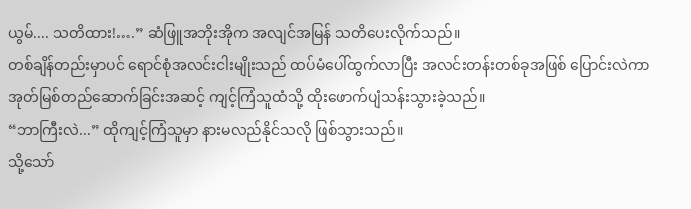ယွမ်.... သတိထား!….” ဆံဖြူအဘိုးအိုက အလျင်အမြန် သတိပေးလိုက်သည်။
တစ်ချိန်တည်းမှာပင် ရောင်စုံအလင်းငါးမျိုးသည် ထပ်မံပေါ်ထွက်လာပြီး အလင်းတန်းတစ်ခုအဖြစ် ပြောင်းလဲကာ အုတ်မြစ်တည်ဆောက်ခြင်းအဆင့် ကျင့်ကြံသူထံသို့ ထိုးဖောက်ပျံသန်းသွားခဲ့သည်။
“ဘာကြီးလဲ...” ထိုကျင့်ကြံသူမှာ နားမလည်နိုင်သလို ဖြစ်သွားသည်။
သို့သော်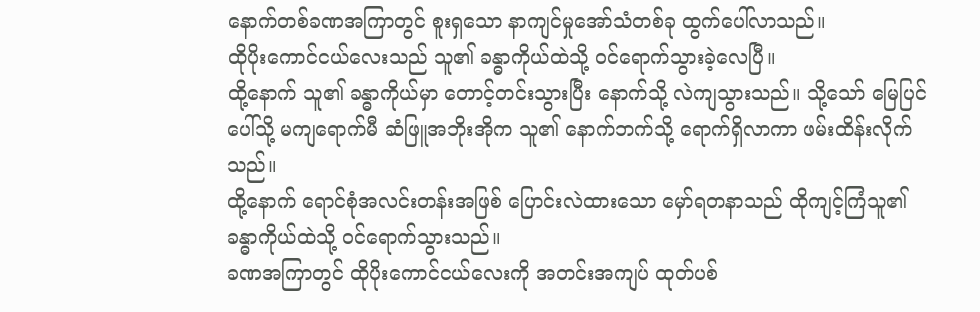နောက်တစ်ခဏအကြာတွင် စူးရှသော နာကျင်မှုအော်သံတစ်ခု ထွက်ပေါ်လာသည်။
ထိုပိုးကောင်ငယ်လေးသည် သူ၏ ခန္ဓာကိုယ်ထဲသို့ ဝင်ရောက်သွားခဲ့လေပြီ။
ထို့နောက် သူ၏ ခန္ဓာကိုယ်မှာ တောင့်တင်းသွားပြီး နောက်သို့ လဲကျသွားသည်။ သို့သော် မြေပြင်ပေါ်သို့ မကျရောက်မီ ဆံဖြူအဘိုးအိုက သူ၏ နောက်ဘက်သို့ ရောက်ရှိလာကာ ဖမ်းထိန်းလိုက်သည်။
ထို့နောက် ရောင်စုံအလင်းတန်းအဖြစ် ပြောင်းလဲထားသော မှော်ရတနာသည် ထိုကျင့်ကြံသူ၏ ခန္ဓာကိုယ်ထဲသို့ ဝင်ရောက်သွားသည်။
ခဏအကြာတွင် ထိုပိုးကောင်ငယ်လေးကို အတင်းအကျပ် ထုတ်ပစ်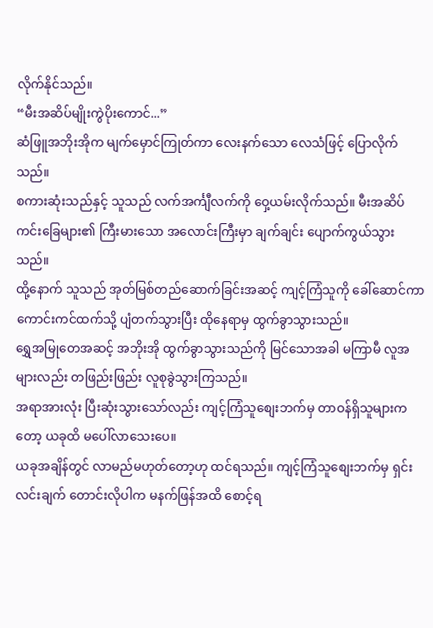လိုက်နိုင်သည်။
“မီးအဆိပ်မျိုးကွဲပိုးကောင်...”
ဆံဖြူအဘိုးအိုက မျက်မှောင်ကြုတ်ကာ လေးနက်သော လေသံဖြင့် ပြောလိုက်သည်။
စကားဆုံးသည်နှင့် သူသည် လက်အင်္ကျီလက်ကို ဝှေ့ယမ်းလိုက်သည်။ မီးအဆိပ်ကင်းခြေများ၏ ကြီးမားသော အလောင်းကြီးမှာ ချက်ချင်း ပျောက်ကွယ်သွားသည်။
ထို့နောက် သူသည် အုတ်မြစ်တည်ဆောက်ခြင်းအဆင့် ကျင့်ကြံသူကို ခေါ်ဆောင်ကာ ကောင်းကင်ထက်သို့ ပျံတက်သွားပြီး ထိုနေရာမှ ထွက်ခွာသွားသည်။
ရွှေအမြုတေအဆင့် အဘိုးအို ထွက်ခွာသွားသည်ကို မြင်သောအခါ မကြာမီ လူအများလည်း တဖြည်းဖြည်း လူစုခွဲသွားကြသည်။
အရာအားလုံး ပြီးဆုံးသွားသော်လည်း ကျင့်ကြံသူစျေးဘက်မှ တာဝန်ရှိသူများကတော့ ယခုထိ မပေါ်လာသေးပေ။
ယခုအချိန်တွင် လာမည်မဟုတ်တော့ဟု ထင်ရသည်။ ကျင့်ကြံသူစျေးဘက်မှ ရှင်းလင်းချက် တောင်းလိုပါက မနက်ဖြန်အထိ စောင့်ရ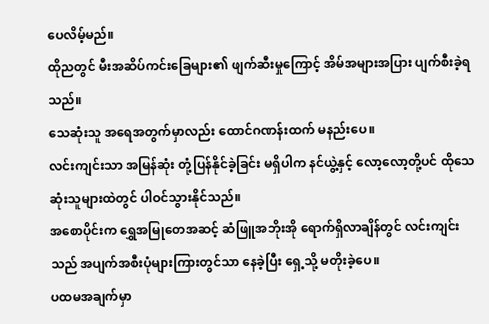ပေလိမ့်မည်။
ထိုညတွင် မီးအဆိပ်ကင်းခြေများ၏ ဖျက်ဆီးမှုကြောင့် အိမ်အများအပြား ပျက်စီးခဲ့ရသည်။
သေဆုံးသူ အရေအတွက်မှာလည်း ထောင်ဂဏန်းထက် မနည်းပေ။
လင်းကျင်းသာ အမြန်ဆုံး တုံ့ပြန်နိုင်ခဲ့ခြင်း မရှိပါက နင်ယွဲ့နှင့် လော့လော့တို့ပင် ထိုသေဆုံးသူများထဲတွင် ပါဝင်သွားနိုင်သည်။
အစောပိုင်းက ရွှေအမြုတေအဆင့် ဆံဖြူအဘိုးအို ရောက်ရှိလာချိန်တွင် လင်းကျင်းသည် အပျက်အစီးပုံများကြားတွင်သာ နေခဲ့ပြီး ရှေ့သို့ မတိုးခဲ့ပေ။
ပထမအချက်မှာ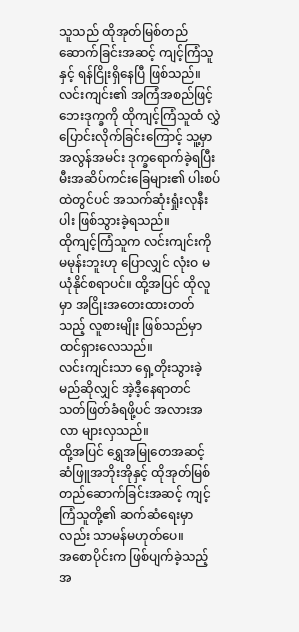သူသည် ထိုအုတ်မြစ်တည်ဆောက်ခြင်းအဆင့် ကျင့်ကြံသူနှင့် ရန်ငြိုးရှိနေပြီ ဖြစ်သည်။
လင်းကျင်း၏ အကြံအစည်ဖြင့် ဘေးဒုက္ခကို ထိုကျင့်ကြံသူထံ လွှဲပြောင်းလိုက်ခြင်းကြောင့် သူ့မှာ အလွန်အမင်း ဒုက္ခရောက်ခဲ့ရပြီး မီးအဆိပ်ကင်းခြေများ၏ ပါးစပ်ထဲတွင်ပင် အသက်ဆုံးရှုံးလုနီးပါး ဖြစ်သွားခဲ့ရသည်။
ထိုကျင့်ကြံသူက လင်းကျင်းကို မမုန်းဘူးဟု ပြောလျှင် လုံးဝ မယုံနိုင်စရာပင်။ ထို့အပြင် ထိုလူမှာ အငြိုးအတေးထားတတ်သည့် လူစားမျိုး ဖြစ်သည်မှာ ထင်ရှားလေသည်။
လင်းကျင်းသာ ရှေ့တိုးသွားခဲ့မည်ဆိုလျှင် အဲ့ဒီ့နေရာတင် သတ်ဖြတ်ခံရဖို့ပင် အလားအလာ များလှသည်။
ထို့အပြင် ရွှေအမြုတေအဆင့် ဆံဖြူအဘိုးအိုနှင့် ထိုအုတ်မြစ်တည်ဆောက်ခြင်းအဆင့် ကျင့်ကြံသူတို့၏ ဆက်ဆံရေးမှာလည်း သာမန်မဟုတ်ပေ။
အစောပိုင်းက ဖြစ်ပျက်ခဲ့သည့် အ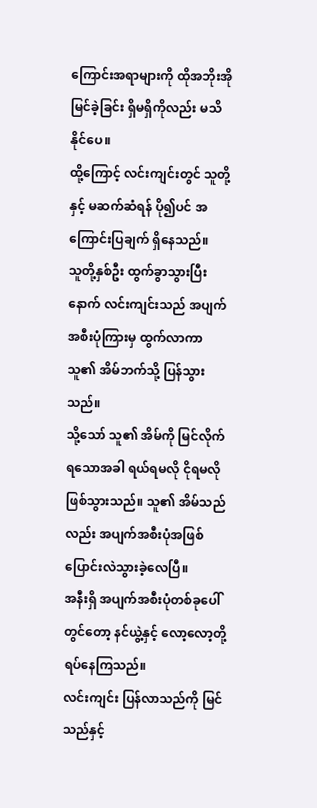ကြောင်းအရာများကို ထိုအဘိုးအို မြင်ခဲ့ခြင်း ရှိမရှိကိုလည်း မသိနိုင်ပေ။
ထို့ကြောင့် လင်းကျင်းတွင် သူတို့နှင့် မဆက်ဆံရန် ပို၍ပင် အကြောင်းပြချက် ရှိနေသည်။
သူတို့နှစ်ဦး ထွက်ခွာသွားပြီးနောက် လင်းကျင်းသည် အပျက်အစီးပုံကြားမှ ထွက်လာကာ သူ၏ အိမ်ဘက်သို့ ပြန်သွားသည်။
သို့သော် သူ၏ အိမ်ကို မြင်လိုက်ရသောအခါ ရယ်ရမလို ငိုရမလို ဖြစ်သွားသည်။ သူ၏ အိမ်သည်လည်း အပျက်အစီးပုံအဖြစ် ပြောင်းလဲသွားခဲ့လေပြီ။
အနီးရှိ အပျက်အစီးပုံတစ်ခုပေါ်တွင်တော့ နင်ယွဲ့နှင့် လော့လော့တို့ ရပ်နေကြသည်။
လင်းကျင်း ပြန်လာသည်ကို မြင်သည်နှင့်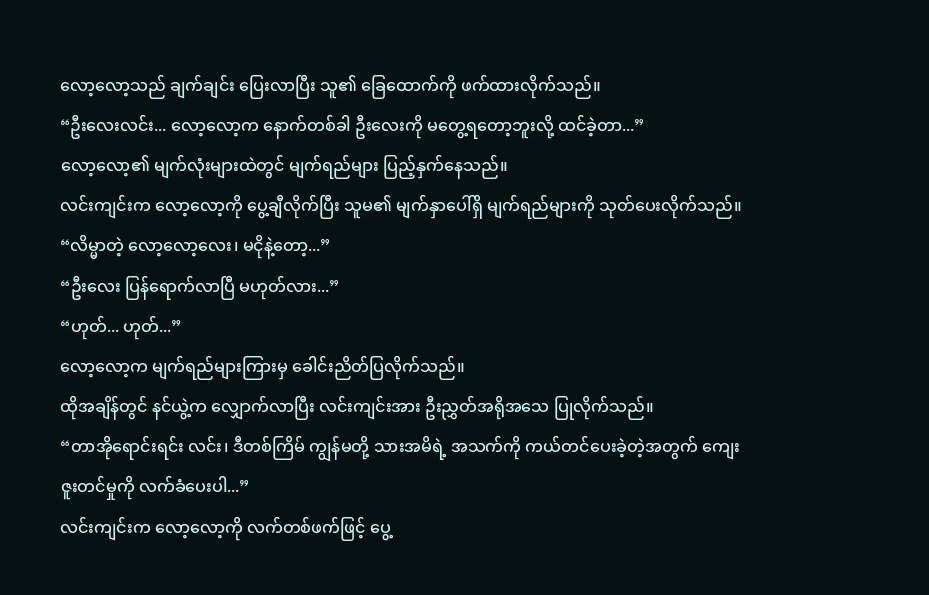လော့လော့သည် ချက်ချင်း ပြေးလာပြီး သူ၏ ခြေထောက်ကို ဖက်ထားလိုက်သည်။
“ဦးလေးလင်း... လော့လော့က နောက်တစ်ခါ ဦးလေးကို မတွေ့ရတော့ဘူးလို့ ထင်ခဲ့တာ...”
လော့လော့၏ မျက်လုံးများထဲတွင် မျက်ရည်များ ပြည့်နှက်နေသည်။
လင်းကျင်းက လော့လော့ကို ပွေ့ချီလိုက်ပြီး သူမ၏ မျက်နှာပေါ်ရှိ မျက်ရည်များကို သုတ်ပေးလိုက်သည်။
“လိမ္မာတဲ့ လော့လော့လေး၊ မငိုနဲ့တော့...”
“ဦးလေး ပြန်ရောက်လာပြီ မဟုတ်လား...”
“ဟုတ်... ဟုတ်...”
လော့လော့က မျက်ရည်များကြားမှ ခေါင်းညိတ်ပြလိုက်သည်။
ထိုအချိန်တွင် နင်ယွဲ့က လျှောက်လာပြီး လင်းကျင်းအား ဦးညွှတ်အရိုအသေ ပြုလိုက်သည်။
“တာအိုရောင်းရင်း လင်း၊ ဒီတစ်ကြိမ် ကျွန်မတို့ သားအမိရဲ့ အသက်ကို ကယ်တင်ပေးခဲ့တဲ့အတွက် ကျေးဇူးတင်မှုကို လက်ခံပေးပါ...”
လင်းကျင်းက လော့လော့ကို လက်တစ်ဖက်ဖြင့် ပွေ့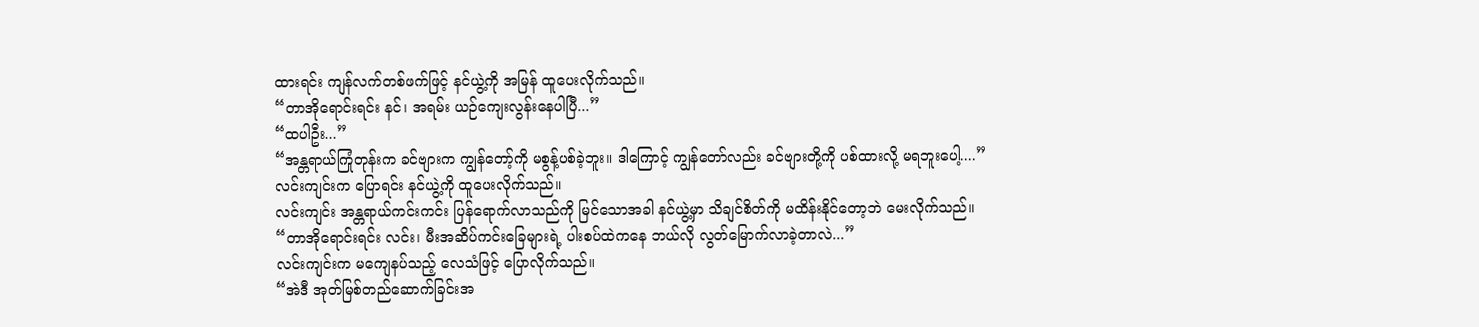ထားရင်း ကျန်လက်တစ်ဖက်ဖြင့် နင်ယွဲ့ကို အမြန် ထူပေးလိုက်သည်။
“တာအိုရောင်းရင်း နင်၊ အရမ်း ယဉ်ကျေးလွန်းနေပါပြီ...”
“ထပါဦး...”
“အန္တရာယ်ကြုံတုန်းက ခင်ဗျားက ကျွန်တော့်ကို မစွန့်ပစ်ခဲ့ဘူး။ ဒါကြောင့် ကျွန်တော်လည်း ခင်ဗျားတို့ကို ပစ်ထားလို့ မရဘူးပေါ့....”
လင်းကျင်းက ပြောရင်း နင်ယွဲ့ကို ထူပေးလိုက်သည်။
လင်းကျင်း အန္တရာယ်ကင်းကင်း ပြန်ရောက်လာသည်ကို မြင်သောအခါ နင်ယွဲ့မှာ သိချင်စိတ်ကို မထိန်းနိုင်တော့ဘဲ မေးလိုက်သည်။
“တာအိုရောင်းရင်း လင်း၊ မီးအဆိပ်ကင်းခြေများရဲ့ ပါးစပ်ထဲကနေ ဘယ်လို လွတ်မြောက်လာခဲ့တာလဲ...”
လင်းကျင်းက မကျေနပ်သည့် လေသံဖြင့် ပြောလိုက်သည်။
“အဲဒီ အုတ်မြစ်တည်ဆောက်ခြင်းအ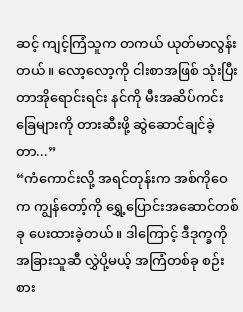ဆင့် ကျင့်ကြံသူက တကယ် ယုတ်မာလွန်းတယ်။ လော့လော့ကို ငါးစာအဖြစ် သုံးပြီး တာအိုရောင်းရင်း နင်ကို မီးအဆိပ်ကင်းခြေများကို တားဆီးဖို့ ဆွဲဆောင်ချင်ခဲ့တာ...”
“ကံကောင်းလို့ အရင်တုန်းက အစ်ကိုဝေက ကျွန်တော့်ကို ရွှေ့ပြောင်းအဆောင်တစ်ခု ပေးထားခဲ့တယ်။ ဒါကြောင့် ဒီဒုက္ခကို အခြားသူဆီ လွှဲပို့မယ့် အကြံတစ်ခု စဉ်းစား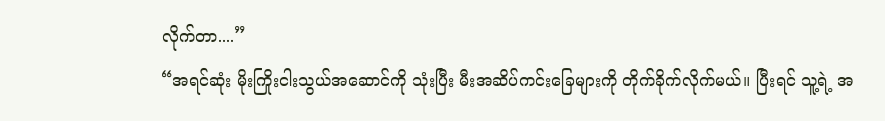လိုက်တာ....”
“အရင်ဆုံး မိုးကြိုးငါးသွယ်အဆောင်ကို သုံးပြီး မီးအဆိပ်ကင်းခြေများကို တိုက်ခိုက်လိုက်မယ်။ ပြီးရင် သူ့ရဲ့ အ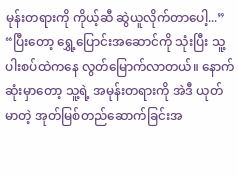မုန်းတရားကို ကိုယ့်ဆီ ဆွဲယူလိုက်တာပေါ့...”
“ပြီးတော့ ရွှေ့ပြောင်းအဆောင်ကို သုံးပြီး သူ့ပါးစပ်ထဲကနေ လွတ်မြောက်လာတယ်။ နောက်ဆုံးမှာတော့ သူ့ရဲ့ အမုန်းတရားကို အဲဒီ ယုတ်မာတဲ့ အုတ်မြစ်တည်ဆောက်ခြင်းအ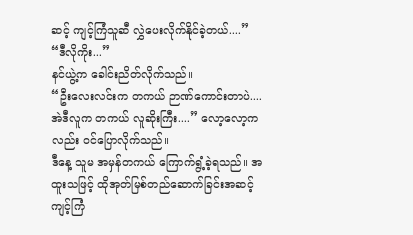ဆင့် ကျင့်ကြံသူဆီ လွှဲပေးလိုက်နိုင်ခဲ့တယ်....”
“ဒီလိုကိုး...”
နင်ယွဲ့က ခေါင်းညိတ်လိုက်သည်။
“ဦးလေးလင်းက တကယ် ဉာဏ်ကောင်းတာပဲ.... အဲဒီလူက တကယ် လူဆိုးကြီး....” လော့လော့ကလည်း ဝင်ပြောလိုက်သည်။
ဒီနေ့ သူမ အမှန်တကယ် ကြောက်ရွံ့ခဲ့ရသည်။ အထူးသဖြင့် ထိုအုတ်မြစ်တည်ဆောက်ခြင်းအဆင့် ကျင့်ကြံ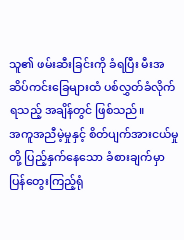သူ၏ ဖမ်းဆီးခြင်းကို ခံရပြီး မီးအဆိပ်ကင်းခြေများထံ ပစ်လွှတ်ခံလိုက်ရသည့် အချိန်တွင် ဖြစ်သည်။
အကူအညီမဲ့မှုနှင့် စိတ်ပျက်အားငယ်မှုတို့ ပြည့်နှက်နေသော ခံစားချက်မှာ ပြန်တွေးကြည့်ရုံ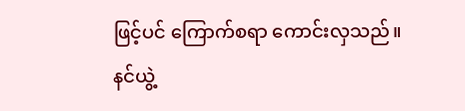ဖြင့်ပင် ကြောက်စရာ ကောင်းလှသည်။
နင်ယွဲ့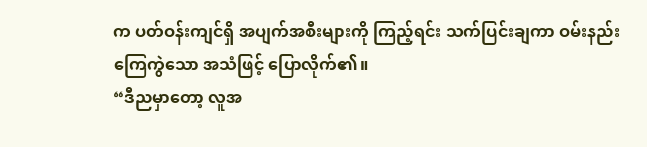က ပတ်ဝန်းကျင်ရှိ အပျက်အစီးများကို ကြည့်ရင်း သက်ပြင်းချကာ ဝမ်းနည်းကြေကွဲသော အသံဖြင့် ပြောလိုက်၏။
“ဒီညမှာတော့ လူအ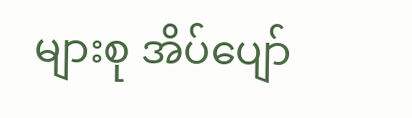များစု အိပ်ပျော်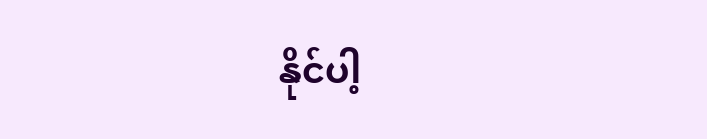နိုင်ပါ့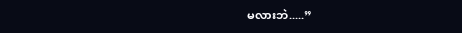မလားဘဲ.....”